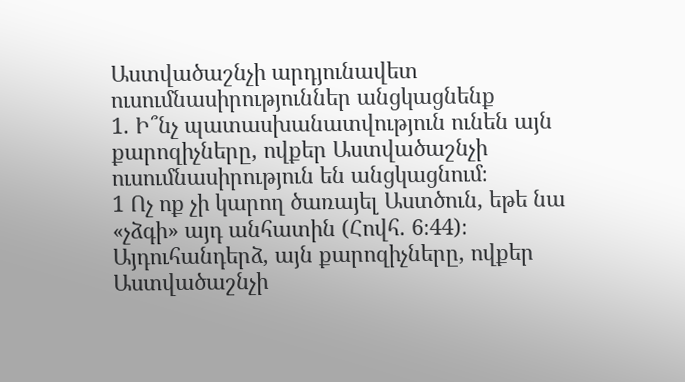Աստվածաշնչի արդյունավետ ուսումնասիրություններ անցկացնենք
1. Ի՞նչ պատասխանատվություն ունեն այն քարոզիչները, ովքեր Աստվածաշնչի ուսումնասիրություն են անցկացնում։
1 Ոչ ոք չի կարող ծառայել Աստծուն, եթե նա «չձգի» այդ անհատին (Հովհ. 6։44)։ Այդուհանդերձ, այն քարոզիչները, ովքեր Աստվածաշնչի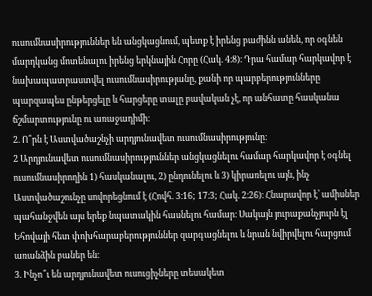ուսումնասիրություններ են անցկացնում, պետք է իրենց բաժինն անեն, որ օգնեն մարդկանց մոտենալու իրենց երկնային Հորը (Հակ. 4։8)։ Դրա համար հարկավոր է նախապատրաստվել ուսումնասիրությանը, քանի որ պարբերությունները պարզապես ընթերցելը և հարցերը տալը բավական չէ, որ անհատը հասկանա ճշմարտությունը ու առաջադիմի։
2. Ո՞րն է Աստվածաշնչի արդյունավետ ուսումնասիրությունը։
2 Արդյունավետ ուսումնասիրություններ անցկացնելու համար հարկավոր է օգնել ուսումնասիրողին 1) հասկանալու, 2) ընդունելու և 3) կիրառելու այն, ինչ Աստվածաշունչը սովորեցնում է (Հովհ. 3։16; 17։3; Հակ. 2։26)։ Հնարավոր է՝ ամիսներ պահանջվեն այս երեք նպատակին հասնելու համար։ Սակայն յուրաքանչյուրն էլ Եհովայի հետ փոխհարաբերություններ զարգացնելու և նրան նվիրվելու հարցում առանձին բաներ են։
3. Ինչո՞ւ են արդյունավետ ուսուցիչները տեսակետ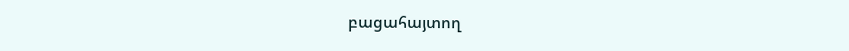բացահայտող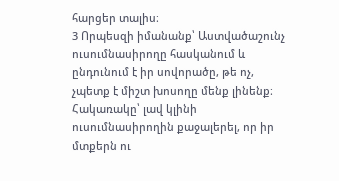հարցեր տալիս։
3 Որպեսզի իմանանք՝ Աստվածաշունչ ուսումնասիրողը հասկանում և ընդունում է իր սովորածը, թե ոչ, չպետք է միշտ խոսողը մենք լինենք։ Հակառակը՝ լավ կլինի ուսումնասիրողին քաջալերել, որ իր մտքերն ու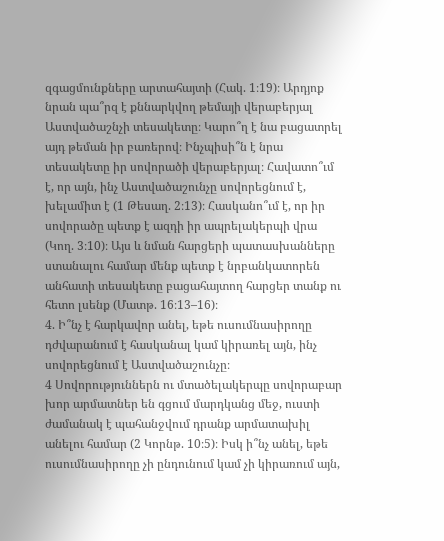զգացմունքները արտահայտի (Հակ. 1։19)։ Արդյոք նրան պա՞րզ է քննարկվող թեմայի վերաբերյալ Աստվածաշնչի տեսակետը։ Կարո՞ղ է նա բացատրել այդ թեման իր բառերով։ Ինչպիսի՞ն է նրա տեսակետը իր սովորածի վերաբերյալ։ Հավատո՞ւմ է, որ այն, ինչ Աստվածաշունչը սովորեցնում է, խելամիտ է (1 Թեսաղ. 2։13)։ Հասկանո՞ւմ է, որ իր սովորածը պետք է ազդի իր ապրելակերպի վրա (Կող. 3։10)։ Այս և նման հարցերի պատասխանները ստանալու համար մենք պետք է նրբանկատորեն անհատի տեսակետը բացահայտող հարցեր տանք ու հետո լսենք (Մատթ. 16։13–16)։
4. Ի՞նչ է հարկավոր անել, եթե ուսումնասիրողը դժվարանում է հասկանալ կամ կիրառել այն, ինչ սովորեցնում է Աստվածաշունչը։
4 Սովորություններն ու մտածելակերպը սովորաբար խոր արմատներ են գցում մարդկանց մեջ, ուստի ժամանակ է պահանջվում դրանք արմատախիլ անելու համար (2 Կորնթ. 10։5)։ Իսկ ի՞նչ անել, եթե ուսումնասիրողը չի ընդունում կամ չի կիրառում այն,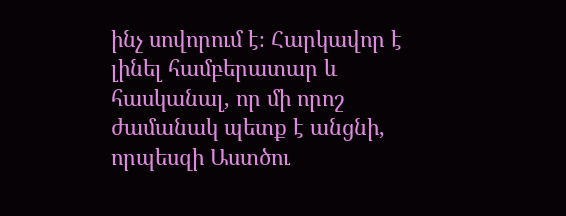ինչ սովորում է։ Հարկավոր է լինել համբերատար և հասկանալ, որ մի որոշ ժամանակ պետք է անցնի, որպեսզի Աստծու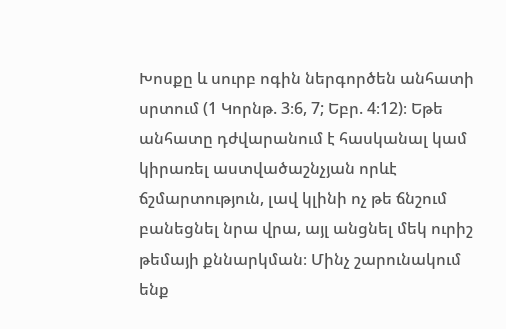Խոսքը և սուրբ ոգին ներգործեն անհատի սրտում (1 Կորնթ. 3։6, 7; Եբր. 4։12)։ Եթե անհատը դժվարանում է հասկանալ կամ կիրառել աստվածաշնչյան որևէ ճշմարտություն, լավ կլինի ոչ թե ճնշում բանեցնել նրա վրա, այլ անցնել մեկ ուրիշ թեմայի քննարկման։ Մինչ շարունակում ենք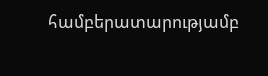համբերատարությամբ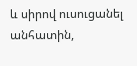և սիրով ուսուցանել անհատին,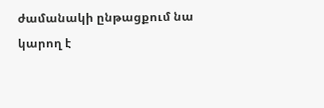ժամանակի ընթացքում նա կարող է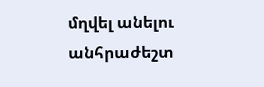մղվել անելու անհրաժեշտ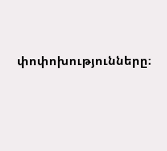փոփոխությունները։